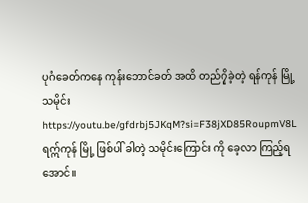ပုဂံခေတ်ကနေ ကုန်းဘောင်ခတ် အထိ တည်၇ှိခဲ့တဲ့ ရန်ကုန် မြို့ သမိုင်း https://youtu.be/gfdrbj5JKqM?si=F38jXD85RoupmV8L
ရဣ်ကုန် မြို့ ဖြစ်ပါ် ခါတဲ့ သမိုင်းကြောင်း ကို ခေ့လာ ကြည့်ရအောင်။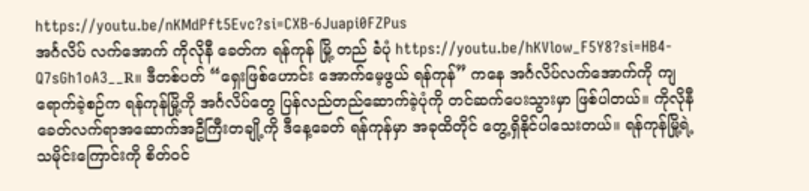https://youtu.be/nKMdPft5Evc?si=CXB-6Juapi0FZPus
အင်္ဂလိပ် လက်အောက် ကိုလိုနီ ခေတ်က ရန်ကုန် မြို့ တည် ခဲံပုံ https://youtu.be/hKVlow_F5Y8?si=HB4-Q7sGh1oA3__R။ ဒီတစ်ပတ် “ရှေးဖြစ်ဟောင်း အောက်မေ့ဖွယ် ရန်ကုန်” ကနေ အင်္ဂလိပ်လက်အောက်ကို ကျရောက်ခဲ့စဉ်က ရန်ကုန်မြို့ကို အင်္ဂလိပ်တွေ ပြန်လည်တည်ဆောက်ခဲ့ပုံကို တင်ဆက်ပေးသွားမှာ ဖြစ်ပါတယ်။ ကိုလိုနီခေတ်လက်ရာအဆောက်အဦကြီးတချို့ကို ဒီနေ့ခေတ် ရန်ကုန်မှာ အခုထိတိုင် တွေ့ရှိနိုင်ပါသေးတယ်။ ရန်ကုန်မြို့ရဲ့ သမိုင်းကြောင်းကို စိတ်ဝင်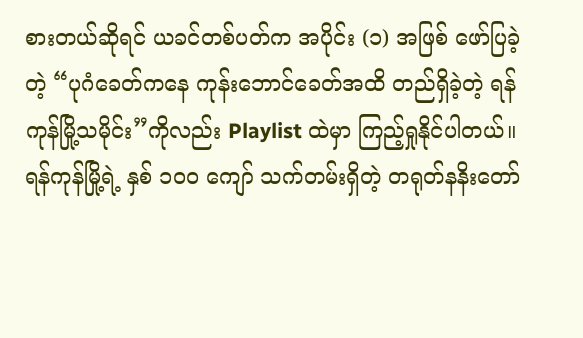စားတယ်ဆိုရင် ယခင်တစ်ပတ်က အပိုင်း (၁) အဖြစ် ဖော်ပြခဲ့တဲ့ “ပုဂံခေတ်ကနေ ကုန်းဘောင်ခေတ်အထိ တည်ရှိခဲ့တဲ့ ရန်ကုန်မြို့သမိုင်း”ကိုလည်း Playlist ထဲမှာ ကြည့်ရှုနိုင်ပါတယ်။
ရန်ကုန်မြို့ရဲ့ နှစ် ၁၀၀ ကျော် သက်တမ်းရှိတဲ့ တရုတ်နနိးတော်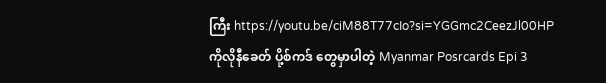ကြီး https://youtu.be/ciM88T77cIo?si=YGGmc2CeezJl00HP
ကိုလိုနီခေတ် ပို့စ်ကဒ် တွေမှာပါတဲ့ Myanmar Posrcards Epi 3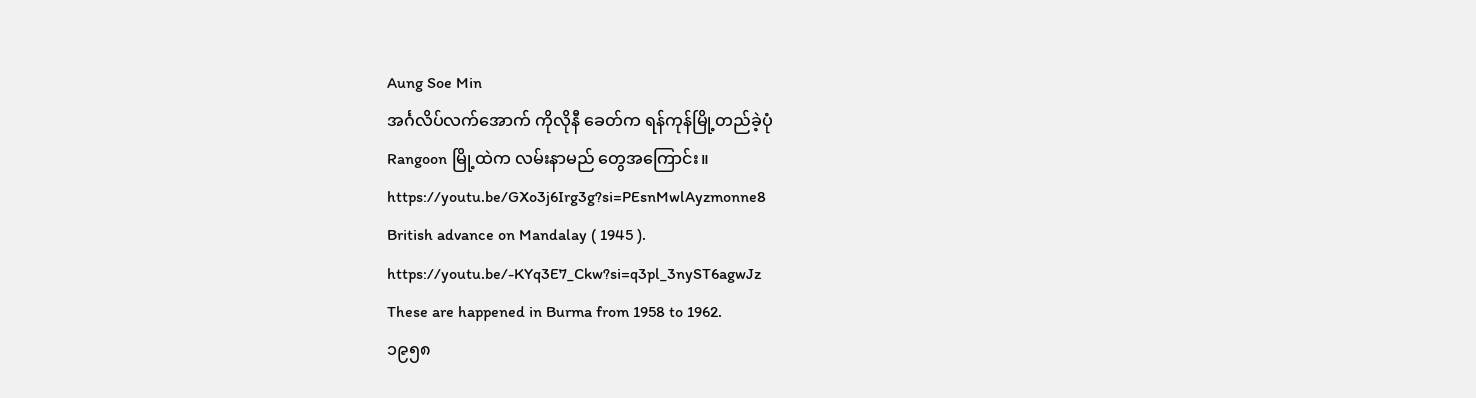Aung Soe Min
အင်္ဂလိပ်လက်အောက် ကိုလိုနီ ခေတ်က ရန်ကုန်မြို့တည်ခဲ့ပုံ
Rangoon မြို့ထဲက လမ်းနာမည် တွေအကြောင်း။ https://youtu.be/GXo3j6Irg3g?si=PEsnMwlAyzmonne8
British advance on Mandalay ( 1945 ). https://youtu.be/-KYq3E7_Ckw?si=q3pl_3nyST6agwJz
These are happened in Burma from 1958 to 1962.
၁၉၅၈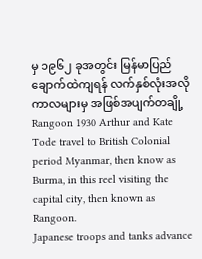မှ ၁၉၆၂ ခုအတွင်း မြန်မာပြည် ချောက်ထဲကျရန် လက်နှစ်လုံးအလို ကာလများမှ အဖြစ်အပျက်တချို့
Rangoon 1930 Arthur and Kate Tode travel to British Colonial period Myanmar, then know as Burma, in this reel visiting the capital city, then known as Rangoon.
Japanese troops and tanks advance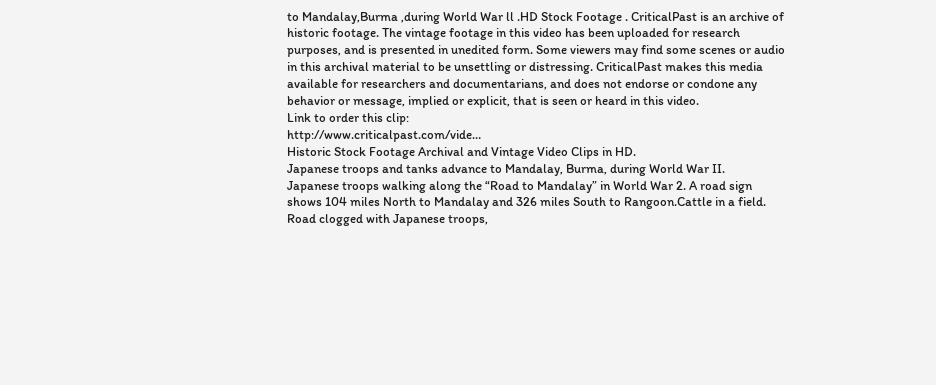to Mandalay,Burma ,during World War ll .HD Stock Footage . CriticalPast is an archive of historic footage. The vintage footage in this video has been uploaded for research purposes, and is presented in unedited form. Some viewers may find some scenes or audio in this archival material to be unsettling or distressing. CriticalPast makes this media available for researchers and documentarians, and does not endorse or condone any behavior or message, implied or explicit, that is seen or heard in this video.
Link to order this clip:
http://www.criticalpast.com/vide…
Historic Stock Footage Archival and Vintage Video Clips in HD.
Japanese troops and tanks advance to Mandalay, Burma, during World War II.
Japanese troops walking along the “Road to Mandalay” in World War 2. A road sign shows 104 miles North to Mandalay and 326 miles South to Rangoon.Cattle in a field. Road clogged with Japanese troops,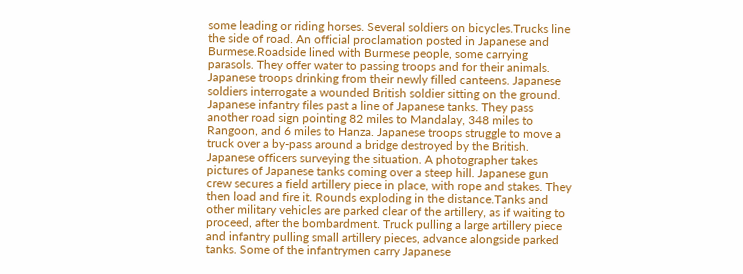some leading or riding horses. Several soldiers on bicycles.Trucks line the side of road. An official proclamation posted in Japanese and Burmese.Roadside lined with Burmese people, some carrying parasols. They offer water to passing troops and for their animals. Japanese troops drinking from their newly filled canteens. Japanese soldiers interrogate a wounded British soldier sitting on the ground. Japanese infantry files past a line of Japanese tanks. They pass another road sign pointing 82 miles to Mandalay, 348 miles to Rangoon, and 6 miles to Hanza. Japanese troops struggle to move a truck over a by-pass around a bridge destroyed by the British. Japanese officers surveying the situation. A photographer takes pictures of Japanese tanks coming over a steep hill. Japanese gun crew secures a field artillery piece in place, with rope and stakes. They then load and fire it. Rounds exploding in the distance.Tanks and other military vehicles are parked clear of the artillery, as if waiting to proceed, after the bombardment. Truck pulling a large artillery piece and infantry pulling small artillery pieces, advance alongside parked tanks. Some of the infantrymen carry Japanese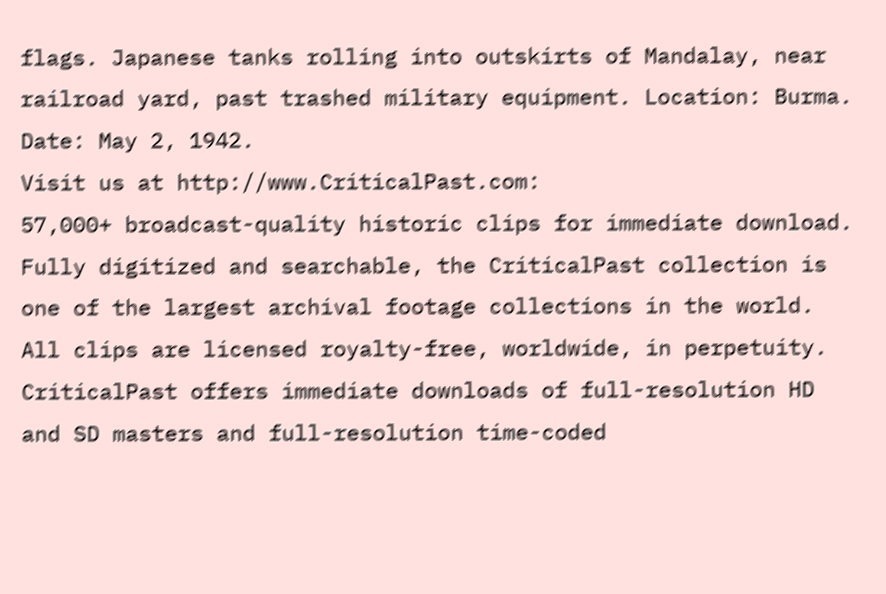flags. Japanese tanks rolling into outskirts of Mandalay, near railroad yard, past trashed military equipment. Location: Burma. Date: May 2, 1942.
Visit us at http://www.CriticalPast.com:
57,000+ broadcast-quality historic clips for immediate download.
Fully digitized and searchable, the CriticalPast collection is one of the largest archival footage collections in the world. All clips are licensed royalty-free, worldwide, in perpetuity. CriticalPast offers immediate downloads of full-resolution HD and SD masters and full-resolution time-coded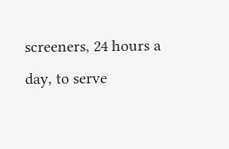screeners, 24 hours a day, to serve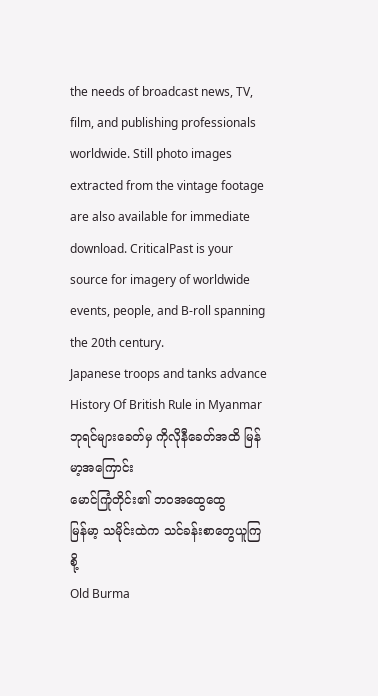the needs of broadcast news, TV, film, and publishing professionals worldwide. Still photo images extracted from the vintage footage are also available for immediate download. CriticalPast is your source for imagery of worldwide events, people, and B-roll spanning the 20th century.
Japanese troops and tanks advance
History Of British Rule in Myanmar ဘုရင်များခေတ်မှ ကိုလိုနီခေတ်အထိ မြန်မာ့အကြောင်း
မောင်ကြုံတိုင်း၏ ဘဝအထွေထွေ
မြန်မာ့ သမိုင်းထဲက သင်ခန်းစာတွေယူကြစို့
Old Burma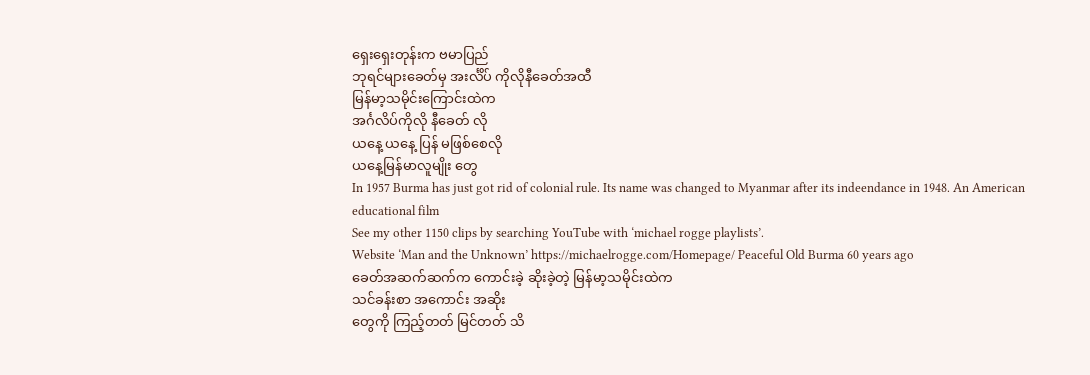ရှေးရှေးတုန်းက ဗမာပြည်
ဘုရင်များခေတ်မှ အးင်္လိပ် ကိုလိုနီခေတ်အထီ
မြန်မာ့သမိုင်းကြောင်းထဲက
အင်္ဂလိပ်ကိုလို နီခေတ် လို
ယနေ့ ယနေ့ ပြန် မဖြစ်စေလို
ယနေ့မြန်မာလူမျိုး တွေ
In 1957 Burma has just got rid of colonial rule. Its name was changed to Myanmar after its indeendance in 1948. An American educational film
See my other 1150 clips by searching YouTube with ‘michael rogge playlists’.
Website ‘Man and the Unknown’ https://michaelrogge.com/Homepage/ Peaceful Old Burma 60 years ago
ခေတ်အဆက်ဆက်က ကောင်းခဲ့ ဆိုးခဲ့တဲ့ မြန်မာ့သမိုင်းထဲက
သင်ခန်းစာ အကောင်း အဆိုး
တွေကို ကြည့်တတ် မြင်တတ် သိ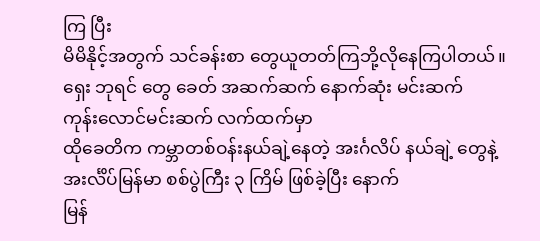ကြ ပြီး
မိမိနိုင့်အတွက် သင်ခန်းစာ တွေယူတတ်ကြဘို့လိုနေကြပါတယ်။
ရှေး ဘုရင် တွေ ခေတ် အဆက်ဆက် နောက်ဆုံး မင်းဆက်
ကုန်းလောင်မင်းဆက် လက်ထက်မှာ
ထိုခေတိက ကမ္ဘာတစ်ဝန်းနယ်ချဲ့နေတဲ့ အးင်္ဂလိပ် နယ်ချဲ့ တွေနဲ့
အးင်္လိပ်မြန်မာ စစ်ပွဲကြီး ၃ ကြိမ် ဖြစ်ခဲ့ပြီး နောက်
မြန်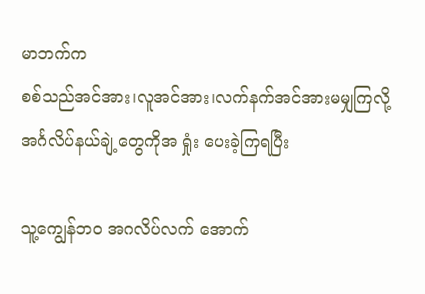မာဘက်က
စစ်သည်အင်အား၊လူအင်အား၊လက်နက်အင်အားမမျှကြလို့
အင်္ဂလိပ်နယ်ချဲ့တွေကိုအ ရှုံး ပေးခဲ့ကြရပြီး

သူ့ကျွေန်ဘဝ အဂလိပ်လက် အောက်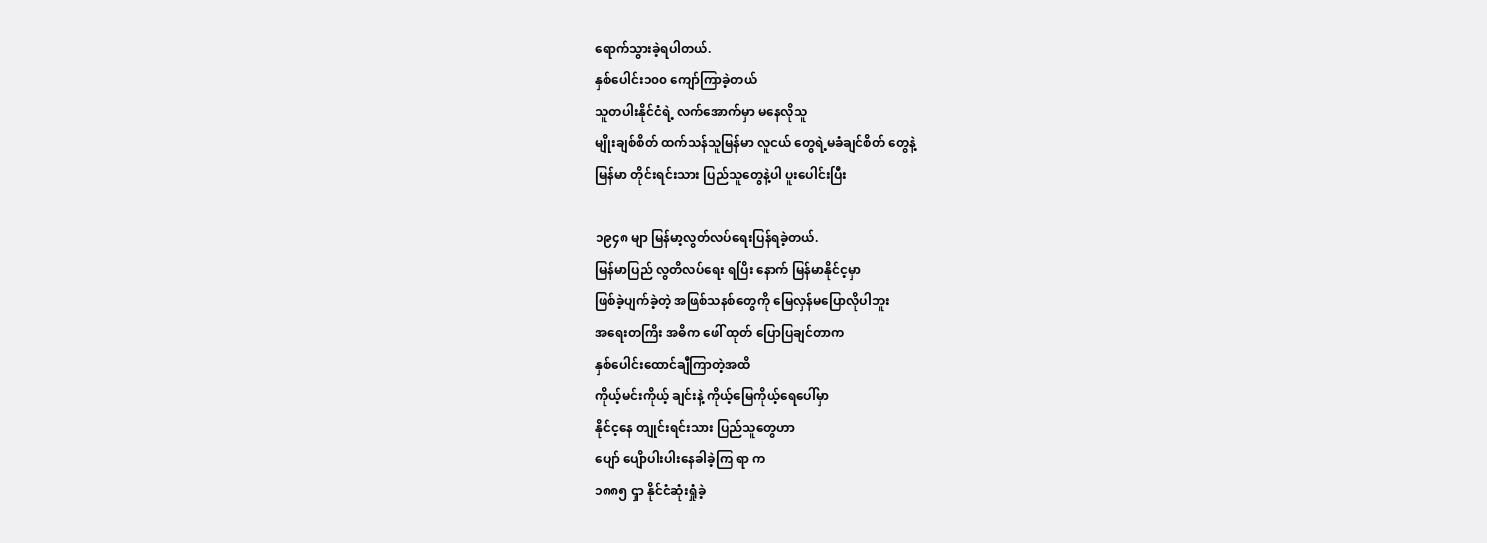ရောက်သွားခဲ့ရပါတယ်.
နှစ်ပေါင်း၁၀၀ ကျော်ကြာခဲ့တယ်
သူတပါးနိုင်ငံရဲ့ လက်အောက်မှာ မနေလိုသူ
မျိုးချစ်စိတ် ထက်သန်သူမြန်မာ လူငယ် တွေရဲ့မခံချင်စိတ် တွေနဲ့
မြန်မာ တိုင်းရင်းသား ပြည်သူတွေနဲ့ပါ ပူးပေါင်းပြီး

၁၉၄၈ မျာ မြန်မာ့လွတ်လပ်ရေးပြန်ရခဲ့တယ်.
မြန်မာပြည် လွတိလပ်ရေး ရပြိး နောက် မြန်မာနိုင်င့မှာ
ဖြစ်ခဲ့ပျက်ခဲ့တဲ့ အဖြစ်သနစ်တွေကို မြေလှန်မပြောလိုပါဘူး
အရေးတကြိး အဓိက ဖေါ် ထုတ် ပြောပြချင်တာက
နှစ်ပေါင်းထောင်ချီကြာတဲ့အထိ
ကိုယ့်မင်းကိုယ့် ချင်းနဲ့ ကိုယ့်မြေကိုယ့်ရေပေါ်မှာ
နိုင်င့နေ တျုင်းရင်းသား ပြည်သူတွေဟာ
ပျော် ပျေိာပါးပါးနေခါခဲ့ကြ ရာ က
၁၈၈၅ ၎ှာ နိုင်ငံဆုံးရှုံခဲ့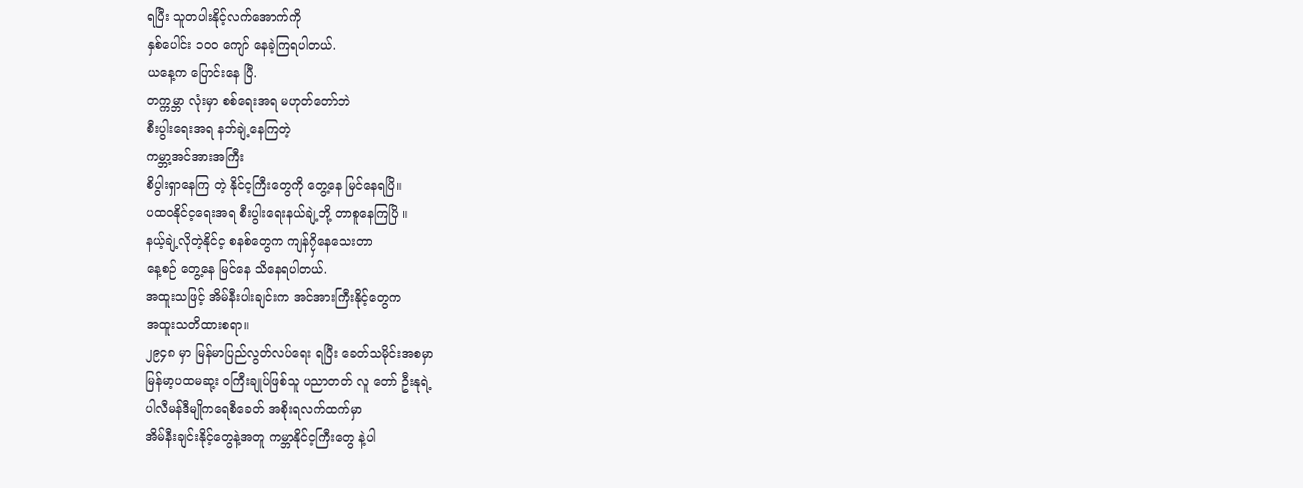ရပြီး သူတပါးနိုင့်လက်အောက်ကို
နှစ်ပေါင်း ၁၀၀ ကျော် နေခဲ့ကြရပါတယ်.
ယနေ့က ပြောင်းနေ ပြီ.
တက္ကမ္ဘာ လုံးမှာ စစ်ရေးအရ မဟုတ်တော်ဘဲ
စီးပွါးရေးအရ နဘ်ချဲ့နေကြတဲ့
ကမ္ဘာ့အင်အားအကြီး
စိပွါးရှာနေကြ တဲ့ နိုင်င့ကြီးတွေကို တွေ့နေ မြင်နေရပြိ။
ပထဝနိုင်င့ရေးအရ စီးပွါးရေးနယ်ချဲ့ဘို့ တာစူနေကြပြိ ။
နယ့်ချဲ့လိုတဲ့နိုင်င့ စနစ်တွေက ကျန်၇ှိနေသေးတာ
နေ့စဉ် တွေ့နေ မြင်နေ သိနေရပါတယ်.
အထူးသဖြင့် အိမ်နီးပါးချင်းက အင်အားကြီးနိုင့်တွေက
အထူးသတိထားစရာ။
၂၉၄၈ မှာ မြန်မာပြည်လွတ်လပ်ရေး ရပြီး ခေတ်သမိုင်းအစမှာ
မြန်မာ့ပထမဆု့း ဝကြီးချုပ်ဖြစ်သူ ပညာတတ် လူ တော် ဦးနုရဲ့
ပါလီမန်ဒီမျိုကရေစီခေတ် အစိုးရလက်ထက်မှာ
အိမ်နီးချင်းနိုင့်တွေနဲ့အတူ ကမ္ဘာနိုင်င့ကြီးတွေ နဲ့ပါ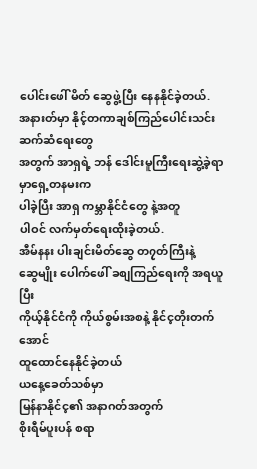ပေါင်းဖေါ် မိတ် ဆွေဖွဲ့ပြီး နေနနိုင်ခဲ့တယ်.
အနားတ်မှာ နိုင့်တကာချစ်ကြည်ပေါင်းသင်းဆက်ဆံရေးတွေ
အတွက် အာရှရဲ့ ဘန် ဒေါင်းမူကြီးရေးဆွဲ့ခဲ့ရာမှာရှေ့တနမးက
ပါခဲ့ပြီး အာရှ ကမ္ဘာနိုင်ငံတွေ နဲ့အတူ
ပါဝင် လက်မှတ်ရေးထိုးခဲ့တယ်.
အီမ်နနး ပါးချင်းမိတ်ဆွေ တ၇ုတ်ကြီးနဲ့
ဆွေမျိုး ပေါက်ဖေါ် ခစျကြည်ရေးကို အရယူပြီး
ကိုယ့်နိုင်ငံကို ကိုယ်စွမ်းအစနဲ့ နိုင်င့တိုးတက်အောင်
ထူထောင်နေနိုင်ခဲ့တယ်
ယနေ့ခေတ်သစ်မှာ
မြန်နာနိုင်င့၏ အနာဂတ်အတွက်
စိုးရီမ်ပူးပန် စရာ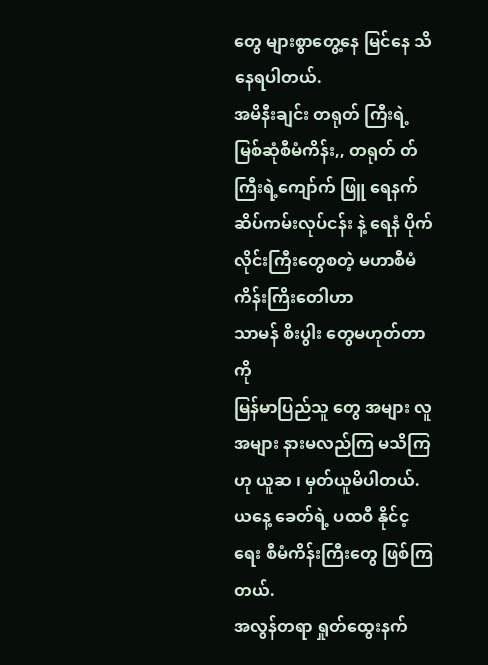တွေ များစွာတွေ့နေ မြင်နေ သိနေရပါတယ်.
အမိနီးချင်း တရုတ် ကြီးရဲ့ မြစ်ဆုံစီမံကိန်း,, တရုတ် တ်ကြီးရဲ့ကျော်က် ဖြူ ရေနက်ဆိပ်ကမ်းလုပ်ငန်း နဲ့ ရေနံ ပိုက်လိုင်းကြီးတွေစတဲ့ မဟာစီမံကိန်းကြိးတေါဟာ
သာမန် စိးပွါး တွေမဟုတ်တာကို
မြန်မာပြည်သူ တွေ အများ လူအများ နားမလည်ကြ မသိကြဟု ယူဆ ၊ မှတ်ယူမိပါတယ်.
ယနေ့ ခေတ်ရဲ့ ပထဝီ နိုင်င့ရေး စီမံကိန်းကြီးတွေ ဖြစ်ကြတယ်.
အလွန်တရာ ရှုတ်ထွေးနက်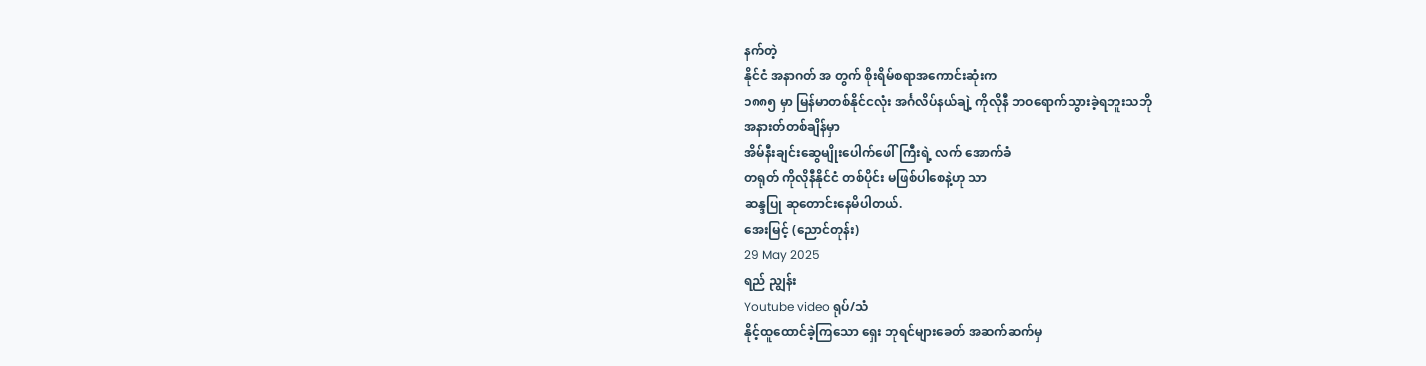နက်တဲ့
နိုင်ငံ အနာဂတ် အ တွက် စိုးရိမ်စရာအကောင်းဆုံးက
၁၈၈၅ မှာ မြန်မာတစ်နိုင်ငလုံး အင်္ဂလိပ်နယ်ချဲ့ ကိုလိုနီ ဘဝရောက်သွားခဲ့ရဘူးသဘို
အနားတ်တစ်ချိန်မှာ
အိမ်နီးချင်းဆွေမျိုးပေါက်ဖေါ်ကြီးရဲ့ လက် အောက်ခံ
တရုတ် ကိုလိုနီနိုင်ငံ တစ်ပိုင်း မဖြစ်ပါစေနဲ့ဟု သာ
ဆန္ဒပြု ဆုတောင်းနေမိပါတယ်.
အေးမြင့် (ညောင်တုန်း)
29 May 2025
ရည် ညျွန်း
Youtube video ရုပ်/သံ
နိုင့်ထူထောင်ခဲ့ကြသော ရှေး ဘုရင်များခေတ် အဆက်ဆက်မှ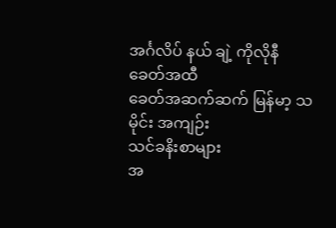အင်္ဂလိပ် နယ် ချဲ့ ကိုလိုနီ ခေတ်အထီ
ခေတ်အဆက်ဆက် မြန်မာ့ သမိုင်း အကျဉ်း
သင်ခနိးစာများ
အ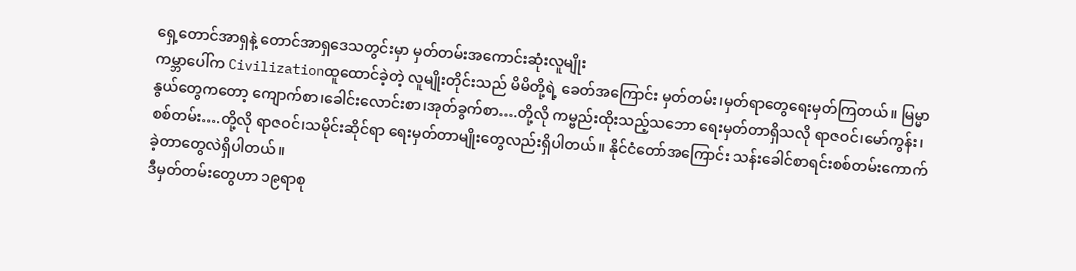ရှေ့တောင်အာရှနဲ့ တောင်အာရှဒေသတွင်းမှာ မှတ်တမ်းအကောင်းဆုံးလူမျိုး
ကမ္ဘာပေါ်က Civilizationထူထောင်ခဲ့တဲ့ လူမျိုးတိုင်းသည် မိမိတို့ရဲ့ ခေတ်အကြောင်း မှတ်တမ်း၊မှတ်ရာတွေရေးမှတ်ကြတယ်။ မြမ္မာနွယ်တွေကတော့ ကျောက်စာ၊ခေါင်းလောင်းစာ၊အုတ်ခွက်စာ….တို့လို ကမ္ဗည်းထိုးသည့်သဘော ရေးမှတ်တာရှိသလို ရာဇဝင်၊မော်ကွန်း၊စစ်တမ်း….တို့လို ရာဇဝင်၊သမိုင်းဆိုင်ရာ ရေးမှတ်တာမျိုးတွေလည်းရှိပါတယ်။ နိုင်ငံတော်အကြောင်း သန်းခေါင်စာရင်းစစ်တမ်းကောက်ခဲ့တာတွေလဲရှိပါတယ်။
ဒီမှတ်တမ်းတွေဟာ ၁၉ရာစု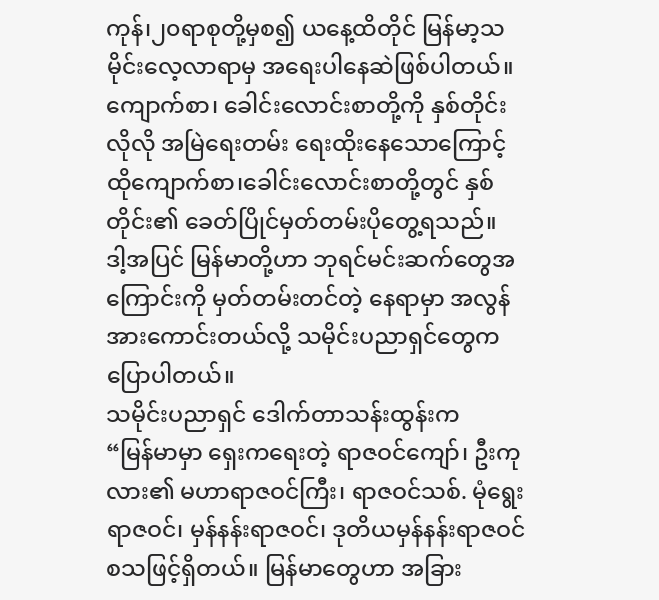ကုန်၊၂၀ရာစုတို့မှစ၍ ယနေ့ထိတိုင် မြန်မာ့သမိုင်းလေ့လာရာမှ အရေးပါနေဆဲဖြစ်ပါတယ်။ ကျောက်စာ၊ ခေါင်းလောင်းစာတို့ကို နှစ်တိုင်းလိုလို အမြဲရေးတမ်း ရေးထိုးနေသောကြောင့် ထိုကျောက်စာ၊ခေါင်းလောင်းစာတို့တွင် နှစ်တိုင်း၏ ခေတ်ပြိုင်မှတ်တမ်းပိုတွေ့ရသည်။
ဒါ့အပြင် မြန်မာတို့ဟာ ဘုရင်မင်းဆက်တွေအကြောင်းကို မှတ်တမ်းတင်တဲ့ နေရာမှာ အလွန်အားကောင်းတယ်လို့ သမိုင်းပညာရှင်တွေကပြောပါတယ်။
သမိုင်းပညာရှင် ဒေါက်တာသန်းထွန်းက
“မြန်မာမှာ ရှေးကရေးတဲ့ ရာဇဝင်ကျော်၊ ဦးကုလား၏ မဟာရာဇဝင်ကြီး၊ ရာဇဝင်သစ်. မုံရွေးရာဇဝင်၊ မှန်နန်းရာဇဝင်၊ ဒုတိယမှန်နန်းရာဇဝင် စသဖြင့်ရှိတယ်။ မြန်မာတွေဟာ အခြား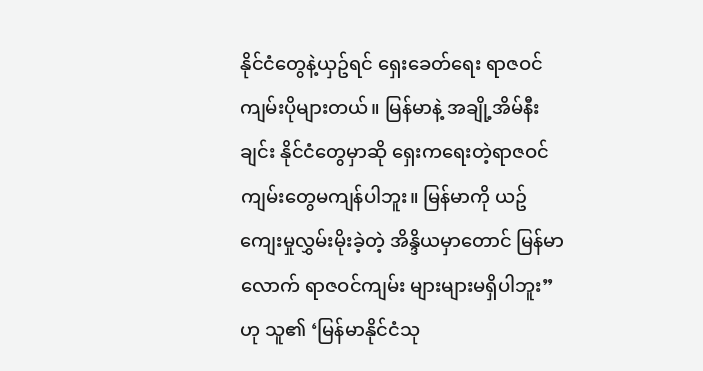နိုင်ငံတွေနဲ့ယှဥ်ရင် ရှေးခေတ်ရေး ရာဇဝင်ကျမ်းပိုများတယ်။ မြန်မာနဲ့ အချို့အိမ်နီးချင်း နိုင်ငံတွေမှာဆို ရှေးကရေးတဲ့ရာဇဝင်ကျမ်းတွေမကျန်ပါဘူး။ မြန်မာကို ယဥ်ကျေးမှုလွှမ်းမိုးခဲ့တဲ့ အိန္ဒိယမှာတောင် မြန်မာလောက် ရာဇဝင်ကျမ်း များများမရှိပါဘူး”ဟု သူ၏ ‘မြန်မာနိုင်ငံသု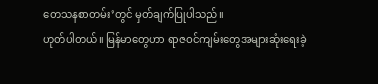တေသနစာတမ်း’တွင် မှတ်ချက်ပြုပါသည်။
ဟုတ်ပါတယ်။ မြန်မာတွေဟာ ရာဇဝင်ကျမ်းတွေအများဆုံးရေးခဲ့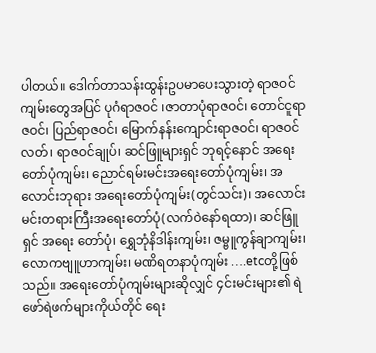ပါတယ်။ ဒေါက်တာသန်းထွန်းဥပမာပေးသွားတဲ့ ရာဇဝင်ကျမ်းတွေအပြင် ပုဂံရာဇဝင် ၊ဇာတာပုံရာဇဝင်၊ တောင်ငူရာဇဝင်၊ ပြည်ရာဇဝင်၊ မြောက်နန်းကျောင်းရာဇဝင်၊ ရာဇဝင်လတ်၊ ရာဇဝင်ချုပ်၊ ဆင်ဖြူများရှင် ဘုရင့်နောင် အရေးတော်ပုံကျမ်း၊ ညောင်ရမ်းမင်းအရေးတော်ပုံကျမ်း၊ အလောင်းဘုရား အရေးတော်ပုံကျမ်း(တွင်သင်း)၊ အလောင်းမင်းတရားကြီးအရေးတော်ပုံ(လက်ဝဲနော်ရထာ)၊ ဆင်ဖြူရှင် အရေး တော်ပုံ၊ ရွှေဘုံနိဒါန်းကျမ်း၊ ဇမ္ဗူကွန်ချာကျမ်း၊ လောကဗျူဟာကျမ်း၊ မဏိရတနာပုံကျမ်း ….etcတို့ဖြစ်သည်။ အရေးတော်ပုံကျမ်းများဆိုလျှင် ၄င်းမင်းများ၏ ရဲဖော်ရဲဖက်များကိုယ်တိုင် ရေး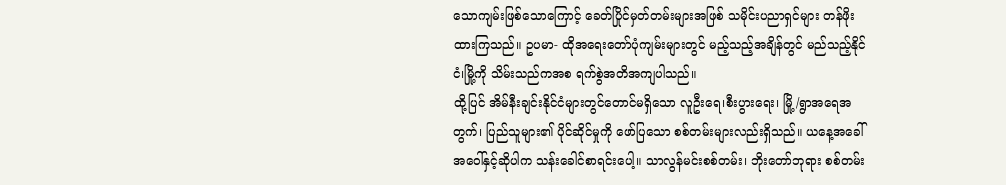သောကျမ်းဖြစ်သောကြောင့် ခေတ်ပြိုင်မှတ်တမ်းများအဖြစ် သမိုင်းပညာရှင်များ တန်ဖိုးထားကြသည်။ ဥပမာ- ထိုအရေးတော်ပုံကျမ်းများတွင် မည့်သည့်အချိန်တွင် မည်သည့်နိုင်ငံ၊မြို့ကို သိမ်းသည်ကအစ ရက်စွဲအတိအကျပါသည်။
ထို့ပြင် အိမ်နီးချင်းနိုင်ငံများတွင်တောင်မရှိသော လူဦးရေ၊စီးပွားရေး၊ မြို့/ရွာအရေအတွက်၊ ပြည်သူများ၏ ပိုင်ဆိုင်မှုကို ဖော်ပြသော စစ်တမ်းများလည်းရှိသည်။ ယနေ့အခေါ်အဝေါ်နှင့်ဆိုပါက သန်းခေါင်စာရင်းပေါ့။ သာလွန်မင်းစစ်တမ်း၊ ဘိုးတော်ဘုရား စစ်တမ်း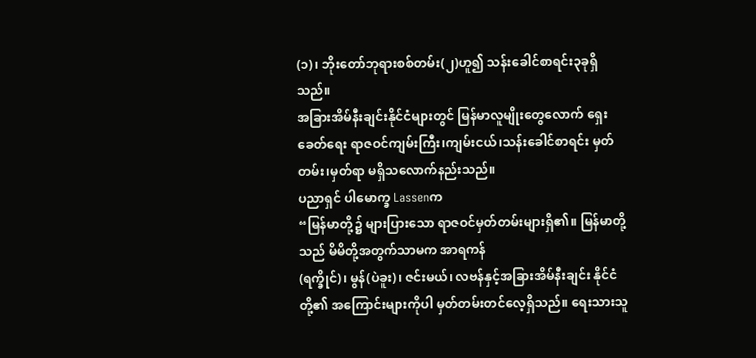(၁)၊ ဘိုးတော်ဘုရားစစ်တမ်း(၂)ဟူ၍ သန်းခေါင်စာရင်း၃ခုရှိသည်။
အခြားအိမ်နီးချင်းနိုင်ငံများတွင် မြန်မာလူမျိုးတွေလောက် ရှေးခေတ်ရေး ရာဇဝင်ကျမ်းကြီး၊ကျမ်းငယ်၊သန်းခေါင်စာရင်း မှတ်တမ်း၊မှတ်ရာ မရှိသလောက်နည်းသည်။
ပညာရှင် ပါမောက္ခ Lassenက
“မြန်မာတို့၌ များပြားသော ရာဇဝင်မှတ်တမ်းများရှိ၏။ မြန်မာတို့သည် မိမိတို့အတွက်သာမက အာရကန်
(ရက္ခိုင်)၊ မွန်(ပဲခူး)၊ ဇင်းမယ်၊ လဗန်နှင့်အခြားအိမ်နီးချင်း နိုင်ငံတို့၏ အကြောင်းများကိုပါ မှတ်တမ်းတင်လေ့ရှိသည်။ ရေးသားသူ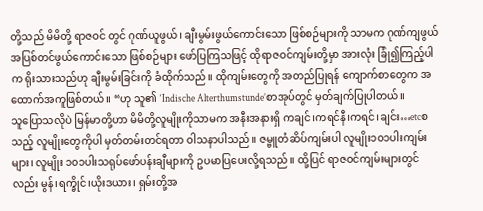တို့သည် မိမိတို့ ရာဇဝင် တွင် ဂုဏ်ယူဖွယ်၊ ချီးမွမ်းဖွယ်ကောင်းသော ဖြစ်စဉ်များကို သာမက ဂုဏ်ကျဖွယ် အပြစ်တင်ဖွယ်ကောင်းသော ဖြစ်စဉ်များ ဖော်ပြကြသဖြင့် ထိုရာဇဝင်ကျမ်းတို့မှာ အားလုံး ခြုံ၍ကြည့်ပါက ရိုးသားသည်ဟု ချီးမွမ်းခြင်းကို ခံထိုက်သည်။ ထိုကျမ်းတွေကို အတည်ပြုရန် ကျောက်စာတွေက အထောက်အကူဖြစ်တယ်။ “ဟု သူ၏ ‘Indische Alterthumstunde’စာအုပ်တွင် မှတ်ချက်ပြုပါတယ်။
သူပြောသလိုပဲ မြန်မာတို့ဟာ မိမိတို့လူမျိုးကိုသာမက အနီးအနားရှိ ကချင်၊ကရင်နီ၊ကရင်၊ချင်း…etcစသည့် လူမျိုးတွေကိုပါ မှတ်တမ်းတင်ရတာ ဝါသနာပါသည်။ ဇမ္ဗူတံဆိပ်ကျမ်းပါ လူမျိုး၁၀၁ပါးကျမ်းများ၊ လူမျိုး ၁၀၁ပါးသရုပ်ဖော်ပန်းချီများကို ဥပမာပြပေးလို့ရသည်။ ထို့ပြင် ရာဇဝင်ကျမ်းများတွင်လည်း မွန်၊ရက္ခိုင်၊ယိုးဒယား၊ ရှမ်းတို့အ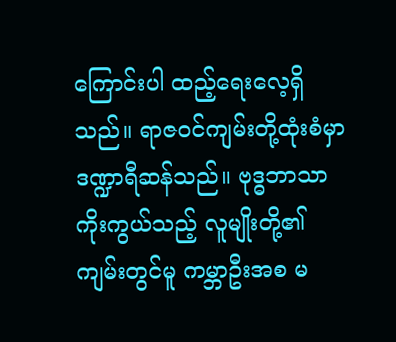ကြောင်းပါ ထည့်ရေးလေ့ရှိသည်။ ရာဇဝင်ကျမ်းတို့ထုံးစံမှာ ဒဏ္ဍာရီဆန်သည်။ ဗုဒ္ဓဘာသာကိုးကွယ်သည့် လူမျိုးတို့၏ကျမ်းတွင်မူ ကမ္ဘာဦးအစ မ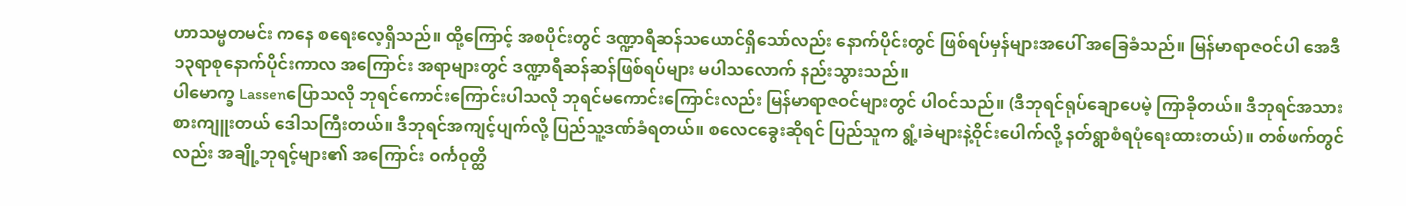ဟာသမ္မတမင်း ကနေ စရေးလေ့ရှိသည်။ ထို့ကြောင့် အစပိုင်းတွင် ဒဏ္ဍာရီဆန်သယောင်ရှိသော်လည်း နောက်ပိုင်းတွင် ဖြစ်ရပ်မှန်များအပေါ် အခြေခံသည်။ မြန်မာရာဇဝင်ပါ အေဒီ၁၃ရာစုနောက်ပိုင်းကာလ အကြောင်း အရာများတွင် ဒဏ္ဍာရီဆန်ဆန်ဖြစ်ရပ်များ မပါသလောက် နည်းသွားသည်။
ပါမောက္ခ Lassenပြောသလို ဘုရင်ကောင်းကြောင်းပါသလို ဘုရင်မကောင်းကြောင်းလည်း မြန်မာရာဇဝင်များတွင် ပါဝင်သည်။ (ဒီဘုရင်ရုပ်ချောပေမဲ့ ကြာခိုတယ်။ ဒီဘုရင်အသားစားကျူးတယ် ဒေါသကြီးတယ်။ ဒီဘုရင်အကျင့်ပျက်လို့ ပြည်သူ့ဒဏ်ခံရတယ်။ စလေငခွေးဆိုရင် ပြည်သူက ရွံ့၊ခဲများနဲ့ဝိုင်းပေါက်လို့ နတ်ရွာစံရပုံရေးထားတယ်)။ တစ်ဖက်တွင်လည်း အချို့ဘုရင့်များ၏ အကြောင်း ဝင်္ကဝုတ္ထိ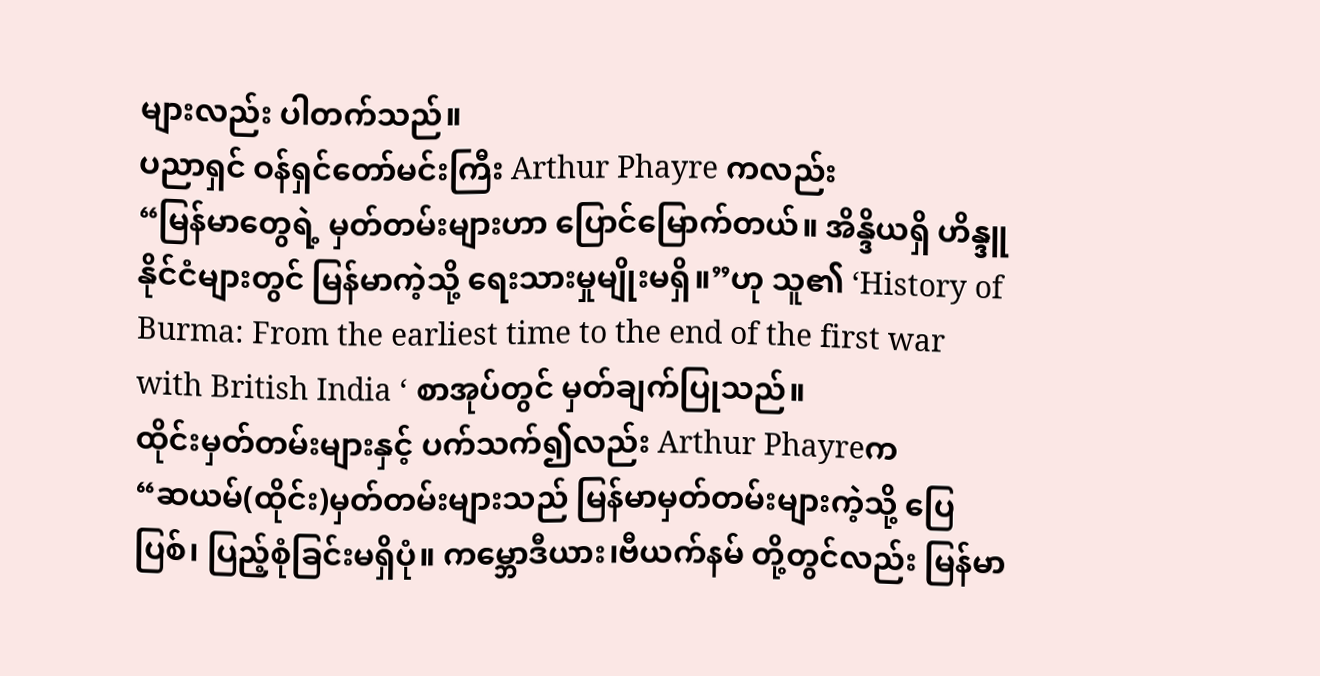များလည်း ပါတက်သည်။
ပညာရှင် ဝန်ရှင်တော်မင်းကြီး Arthur Phayre ကလည်း
“မြန်မာတွေရဲ့ မှတ်တမ်းများဟာ ပြောင်မြောက်တယ်။ အိန္ဒိယရှိ ဟိန္ဒူနိုင်ငံများတွင် မြန်မာကဲ့သို့ ရေးသားမှုမျိုးမရှိ။”ဟု သူ၏ ‘History of Burma: From the earliest time to the end of the first war with British India ‘ စာအုပ်တွင် မှတ်ချက်ပြုသည်။
ထိုင်းမှတ်တမ်းများနှင့် ပက်သက်၍လည်း Arthur Phayreက
“ဆယမ်(ထိုင်း)မှတ်တမ်းများသည် မြန်မာမှတ်တမ်းများကဲ့သို့ ပြေပြစ်၊ ပြည့်စုံခြင်းမရှိပုံ။ ကမ္ဘောဒီယား၊ဗီယက်နမ် တို့တွင်လည်း မြန်မာ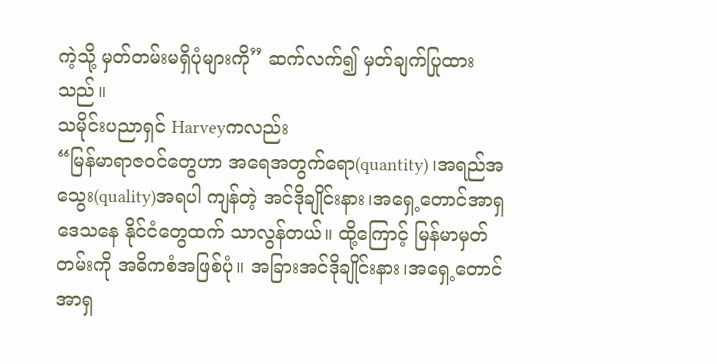ကဲ့သို့ မှတ်တမ်းမရှိပုံများကို” ဆက်လက်၍ မှတ်ချက်ပြုထားသည်။
သမိုင်းပညာရှင် Harveyကလည်း
“မြန်မာရာဇဝင်တွေဟာ အရေအတွက်ရော(quantity)၊အရည်အသွေး(quality)အရပါ ကျန်တဲ့ အင်ဒိုချိုင်းနား၊အရှေ့တောင်အာရှ ဒေသနေ နိုင်ငံတွေထက် သာလွန်တယ်။ ထို့ကြောင့် မြန်မာမှတ်တမ်းကို အဓိကစံအဖြစ်ပုံ။ အခြားအင်ဒိုချိုင်းနား၊အရှေ့တောင်အာရှ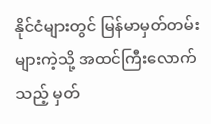နိုင်ငံများတွင် မြန်မာမှတ်တမ်းများကဲ့သို့ အထင်ကြီးလောက်သည့် မှတ်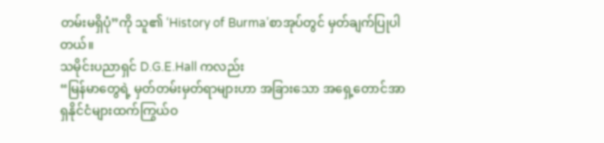တမ်းမရှိပုံ”ကို သူ၏ ‘History of Burma’စာအုပ်တွင် မှတ်ချက်ပြုပါတယ်။
သမိုင်းပညာရှင် D.G.E.Hall ကလည်း
“မြန်မာတွေရဲ့ မှတ်တမ်းမှတ်ရာများဟာ အခြားသော အရှေ့တောင်အာရှနိုင်ငံများထက်ကြွယ်ဝ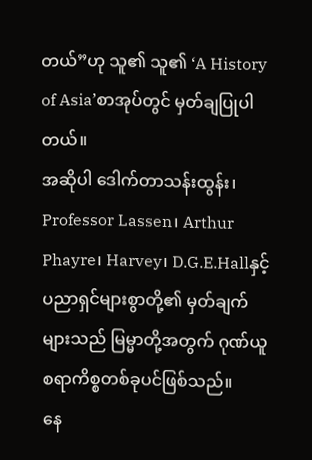တယ်”ဟု သူ၏ သူ၏ ‘A History of Asia’စာအုပ်တွင် မှတ်ချပြုပါတယ်။
အဆိုပါ ဒေါက်တာသန်းထွန်း၊ Professor Lassen၊ Arthur Phayre၊ Harvey၊ D.G.E.Hallနှင့် ပညာရှင်များစွာတို့၏ မှတ်ချက်များသည် မြမ္မာတို့အတွက် ဂုဏ်ယူစရာကိစ္စတစ်ခုပင်ဖြစ်သည်။
နေ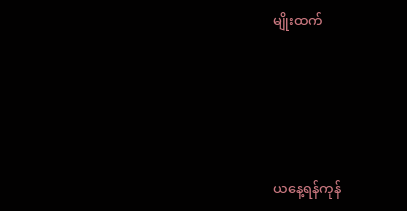မျိုးထက်







ယနေ့ရန်ကုန်